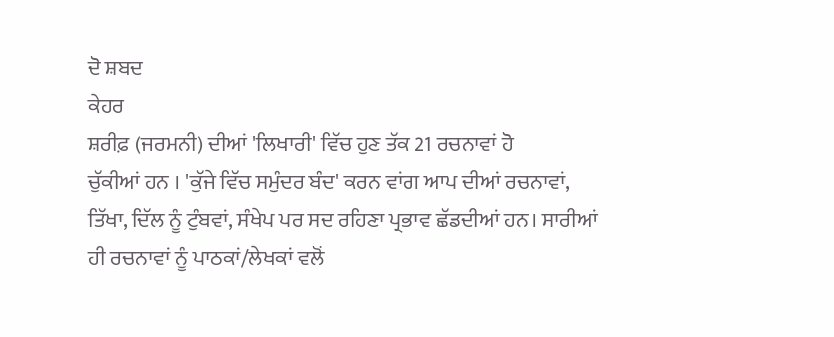ਦੋ ਸ਼ਬਦ
ਕੇਹਰ
ਸ਼ਰੀਫ਼ (ਜਰਮਨੀ) ਦੀਆਂ 'ਲਿਖਾਰੀ' ਵਿੱਚ ਹੁਣ ਤੱਕ 21 ਰਚਨਾਵਾਂ ਹੋ
ਚੁੱਕੀਆਂ ਹਨ । 'ਕੁੱਜੇ ਵਿੱਚ ਸਮੁੰਦਰ ਬੰਦ' ਕਰਨ ਵਾਂਗ ਆਪ ਦੀਆਂ ਰਚਨਾਵਾਂ,
ਤਿੱਖਾ, ਦਿੱਲ ਨੂੰ ਟੁੰਬਵਾਂ, ਸੰਖੇਪ ਪਰ ਸਦ ਰਹਿਣਾ ਪ੍ਰਭਾਵ ਛੱਡਦੀਆਂ ਹਨ। ਸਾਰੀਆਂ
ਹੀ ਰਚਨਾਵਾਂ ਨੂੰ ਪਾਠਕਾਂ/ਲੇਖਕਾਂ ਵਲੋਂ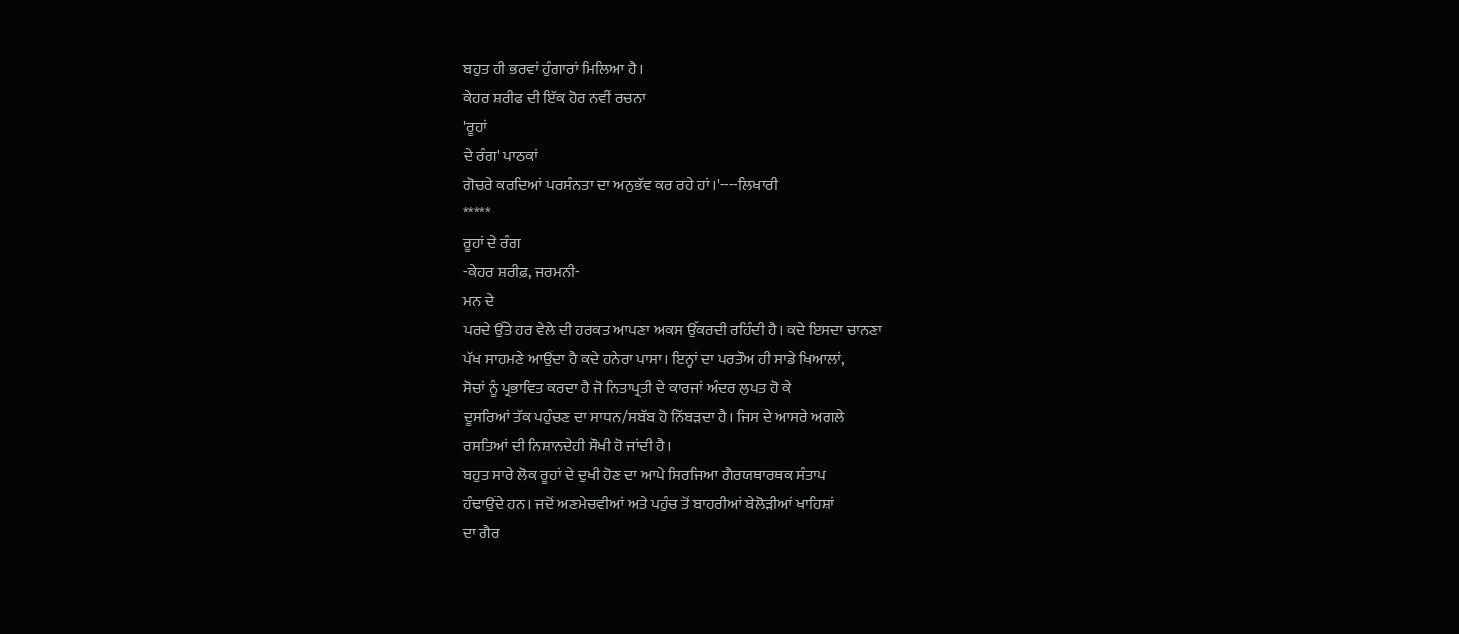ਬਹੁਤ ਹੀ ਭਰਵਾਂ ਹੁੰਗਾਰਾਂ ਮਿਲਿਆ ਹੈ।
ਕੇਹਰ ਸ਼ਰੀਫ ਦੀ ਇੱਕ ਹੋਰ ਨਵੀਂ ਰਚਨਾ
'ਰੂਹਾਂ
ਦੇ ਰੰਗ' ਪਾਠਕਾਂ
ਗੋਚਰੇ ਕਰਦਿਆਂ ਪਰਸੰਨਤਾ ਦਾ ਅਨੁਭੱਵ ਕਰ ਰਹੇ ਹਾਂ।'----ਲਿਖਾਰੀ
*****
ਰੂਹਾਂ ਦੇ ਰੰਗ
-ਕੇਹਰ ਸ਼ਰੀਫ਼, ਜਰਮਨੀ-
ਮਨ ਦੇ
ਪਰਦੇ ਉੱਤੇ ਹਰ ਵੇਲੇ ਦੀ ਹਰਕਤ ਆਪਣਾ ਅਕਸ ਉੱਕਰਦੀ ਰਹਿੰਦੀ ਹੈ। ਕਦੇ ਇਸਦਾ ਚਾਨਣਾ
ਪੱਖ ਸਾਹਮਣੇ ਆਉਂਦਾ ਹੈ ਕਦੇ ਹਨੇਰਾ ਪਾਸਾ। ਇਨ੍ਹਾਂ ਦਾ ਪਰਤੌਅ ਹੀ ਸਾਡੇ ਖਿਆਲਾਂ,
ਸੋਚਾਂ ਨੂੰ ਪ੍ਰਭਾਵਿਤ ਕਰਦਾ ਹੈ ਜੋ ਨਿਤਾਪ੍ਰਤੀ ਦੇ ਕਾਰਜਾਂ ਅੰਦਰ ਲੁਪਤ ਹੋ ਕੇ
ਦੂਸਰਿਆਂ ਤੱਕ ਪਹੁੰਚਣ ਦਾ ਸਾਧਨ/ਸਬੱਬ ਹੋ ਨਿੱਬੜਦਾ ਹੈ। ਜਿਸ ਦੇ ਆਸਰੇ ਅਗਲੇ
ਰਸਤਿਆਂ ਦੀ ਨਿਸ਼ਾਨਦੇਹੀ ਸੌਖੀ ਹੋ ਜਾਂਦੀ ਹੈ।
ਬਹੁਤ ਸਾਰੇ ਲੋਕ ਰੂਹਾਂ ਦੇ ਦੁਖੀ ਹੋਣ ਦਾ ਆਪੇ ਸਿਰਜਿਆ ਗੈਰਯਥਾਰਥਕ ਸੰਤਾਪ
ਹੰਢਾਉਂਦੇ ਹਨ। ਜਦੋਂ ਅਣਮੇਚਵੀਆਂ ਅਤੇ ਪਹੁੰਚ ਤੋਂ ਬਾਹਰੀਆਂ ਬੇਲੋੜੀਆਂ ਖਾਹਿਸ਼ਾਂ
ਦਾ ਗੈਰ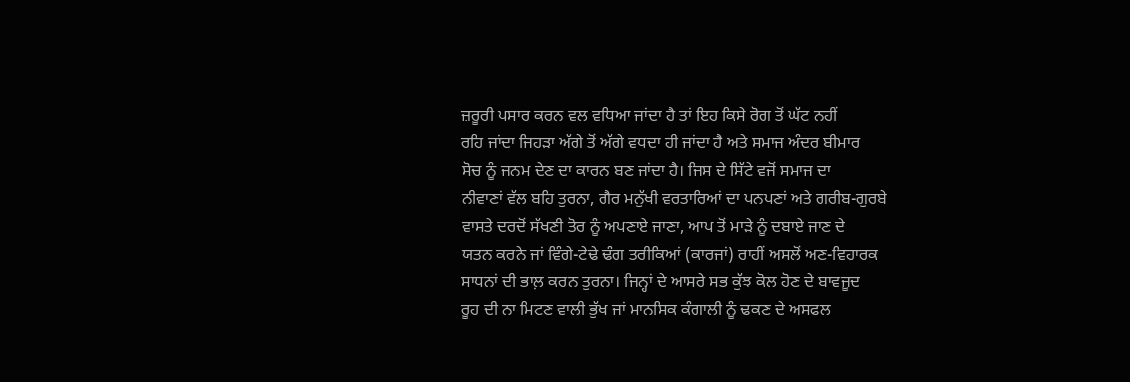ਜ਼ਰੂਰੀ ਪਸਾਰ ਕਰਨ ਵਲ ਵਧਿਆ ਜਾਂਦਾ ਹੈ ਤਾਂ ਇਹ ਕਿਸੇ ਰੋਗ ਤੋਂ ਘੱਟ ਨਹੀਂ
ਰਹਿ ਜਾਂਦਾ ਜਿਹੜਾ ਅੱਗੇ ਤੋਂ ਅੱਗੇ ਵਧਦਾ ਹੀ ਜਾਂਦਾ ਹੈ ਅਤੇ ਸਮਾਜ ਅੰਦਰ ਬੀਮਾਰ
ਸੋਚ ਨੂੰ ਜਨਮ ਦੇਣ ਦਾ ਕਾਰਨ ਬਣ ਜਾਂਦਾ ਹੈ। ਜਿਸ ਦੇ ਸਿੱਟੇ ਵਜੋਂ ਸਮਾਜ ਦਾ
ਨੀਵਾਣਾਂ ਵੱਲ ਬਹਿ ਤੁਰਨਾ, ਗੈਰ ਮਨੁੱਖੀ ਵਰਤਾਰਿਆਂ ਦਾ ਪਨਪਣਾਂ ਅਤੇ ਗਰੀਬ-ਗੁਰਬੇ
ਵਾਸਤੇ ਦਰਦੋਂ ਸੱਖਣੀ ਤੋਰ ਨੂੰ ਅਪਣਾਏ ਜਾਣਾ, ਆਪ ਤੋਂ ਮਾੜੇ ਨੂੰ ਦਬਾਏ ਜਾਣ ਦੇ
ਯਤਨ ਕਰਨੇ ਜਾਂ ਵਿੰਗੇ-ਟੇਢੇ ਢੰਗ ਤਰੀਕਿਆਂ (ਕਾਰਜਾਂ) ਰਾਹੀਂ ਅਸਲੋਂ ਅਣ-ਵਿਹਾਰਕ
ਸਾਧਨਾਂ ਦੀ ਭਾਲ਼ ਕਰਨ ਤੁਰਨਾ। ਜਿਨ੍ਹਾਂ ਦੇ ਆਸਰੇ ਸਭ ਕੁੱਝ ਕੋਲ ਹੋਣ ਦੇ ਬਾਵਜੂਦ
ਰੂਹ ਦੀ ਨਾ ਮਿਟਣ ਵਾਲੀ ਭੁੱਖ ਜਾਂ ਮਾਨਸਿਕ ਕੰਗਾਲੀ ਨੂੰ ਢਕਣ ਦੇ ਅਸਫਲ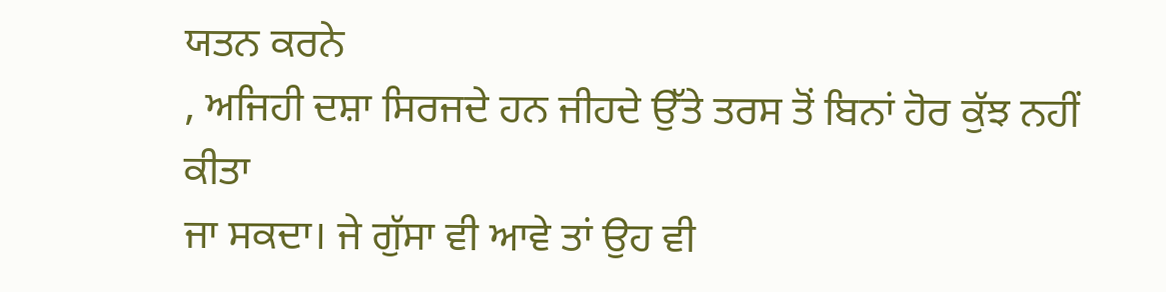ਯਤਨ ਕਰਨੇ
, ਅਜਿਹੀ ਦਸ਼ਾ ਸਿਰਜਦੇ ਹਨ ਜੀਹਦੇ ਉੱਤੇ ਤਰਸ ਤੋਂ ਬਿਨਾਂ ਹੋਰ ਕੁੱਝ ਨਹੀਂ ਕੀਤਾ
ਜਾ ਸਕਦਾ। ਜੇ ਗੁੱਸਾ ਵੀ ਆਵੇ ਤਾਂ ਉਹ ਵੀ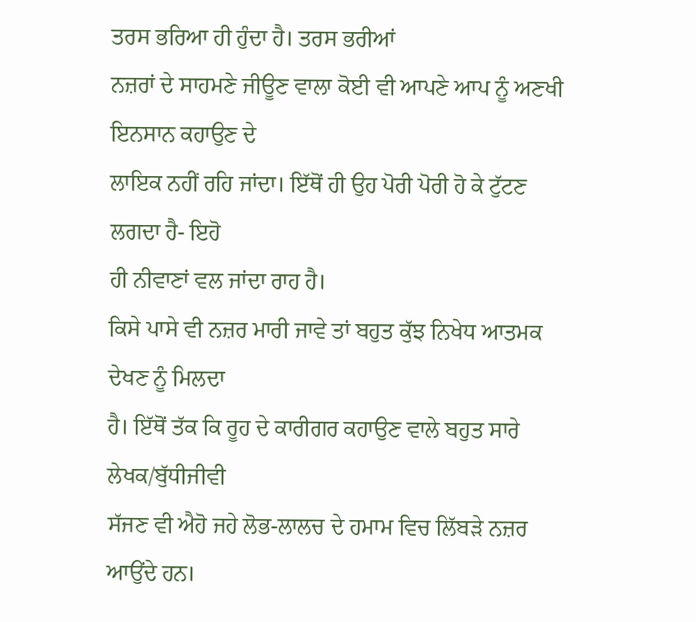ਤਰਸ ਭਰਿਆ ਹੀ ਹੁੰਦਾ ਹੈ। ਤਰਸ ਭਰੀਆਂ
ਨਜ਼ਰਾਂ ਦੇ ਸਾਹਮਣੇ ਜੀਊਣ ਵਾਲਾ ਕੋਈ ਵੀ ਆਪਣੇ ਆਪ ਨੂੰ ਅਣਖੀ ਇਨਸਾਨ ਕਹਾਉਣ ਦੇ
ਲਾਇਕ ਨਹੀਂ ਰਹਿ ਜਾਂਦਾ। ਇੱਥੋਂ ਹੀ ਉਹ ਪੋਰੀ ਪੋਰੀ ਹੋ ਕੇ ਟੁੱਟਣ ਲਗਦਾ ਹੈ- ਇਹੋ
ਹੀ ਨੀਵਾਣਾਂ ਵਲ ਜਾਂਦਾ ਰਾਹ ਹੈ।
ਕਿਸੇ ਪਾਸੇ ਵੀ ਨਜ਼ਰ ਮਾਰੀ ਜਾਵੇ ਤਾਂ ਬਹੁਤ ਕੁੱਝ ਨਿਖੇਧ ਆਤਮਕ ਦੇਖਣ ਨੂੰ ਮਿਲਦਾ
ਹੈ। ਇੱਥੋਂ ਤੱਕ ਕਿ ਰੂਹ ਦੇ ਕਾਰੀਗਰ ਕਹਾਉਣ ਵਾਲੇ ਬਹੁਤ ਸਾਰੇ ਲੇਖਕ/ਬੁੱਧੀਜੀਵੀ
ਸੱਜਣ ਵੀ ਐਹੋ ਜਹੇ ਲੋਭ-ਲਾਲਚ ਦੇ ਹਮਾਮ ਵਿਚ ਲਿੱਬੜੇ ਨਜ਼ਰ ਆਉਂਦੇ ਹਨ।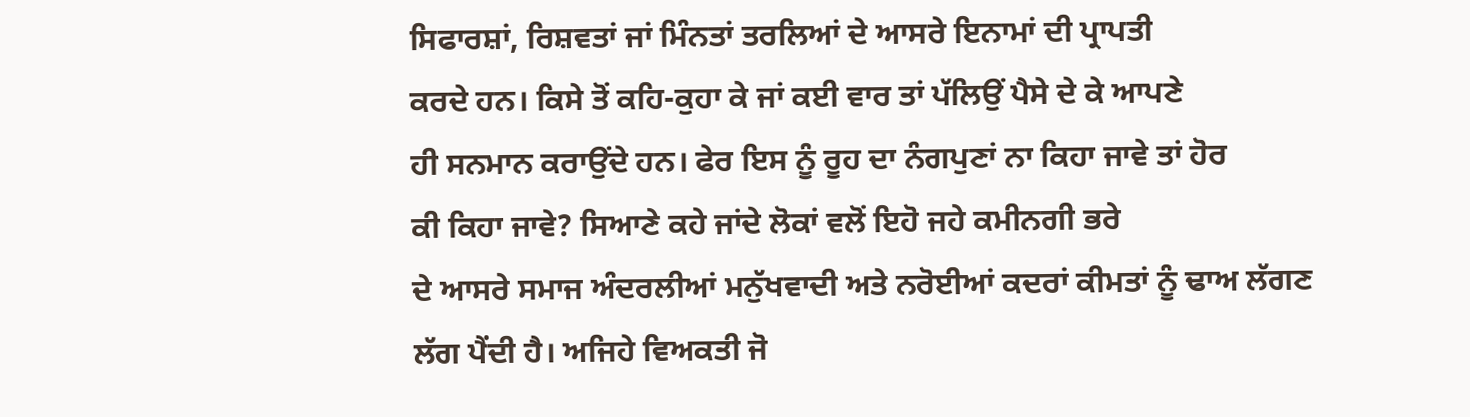ਸਿਫਾਰਸ਼ਾਂ, ਰਿਸ਼ਵਤਾਂ ਜਾਂ ਮਿੰਨਤਾਂ ਤਰਲਿਆਂ ਦੇ ਆਸਰੇ ਇਨਾਮਾਂ ਦੀ ਪ੍ਰਾਪਤੀ
ਕਰਦੇ ਹਨ। ਕਿਸੇ ਤੋਂ ਕਹਿ-ਕੁਹਾ ਕੇ ਜਾਂ ਕਈ ਵਾਰ ਤਾਂ ਪੱਲਿਉਂ ਪੈਸੇ ਦੇ ਕੇ ਆਪਣੇ
ਹੀ ਸਨਮਾਨ ਕਰਾਉਂਦੇ ਹਨ। ਫੇਰ ਇਸ ਨੂੰ ਰੂਹ ਦਾ ਨੰਗਪੁਣਾਂ ਨਾ ਕਿਹਾ ਜਾਵੇ ਤਾਂ ਹੋਰ
ਕੀ ਕਿਹਾ ਜਾਵੇ? ਸਿਆਣੇ ਕਹੇ ਜਾਂਦੇ ਲੋਕਾਂ ਵਲੋਂ ਇਹੋ ਜਹੇ ਕਮੀਨਗੀ ਭਰੇ
ਦੇ ਆਸਰੇ ਸਮਾਜ ਅੰਦਰਲੀਆਂ ਮਨੁੱਖਵਾਦੀ ਅਤੇ ਨਰੋਈਆਂ ਕਦਰਾਂ ਕੀਮਤਾਂ ਨੂੰ ਢਾਅ ਲੱਗਣ
ਲੱਗ ਪੈਂਦੀ ਹੈ। ਅਜਿਹੇ ਵਿਅਕਤੀ ਜੋ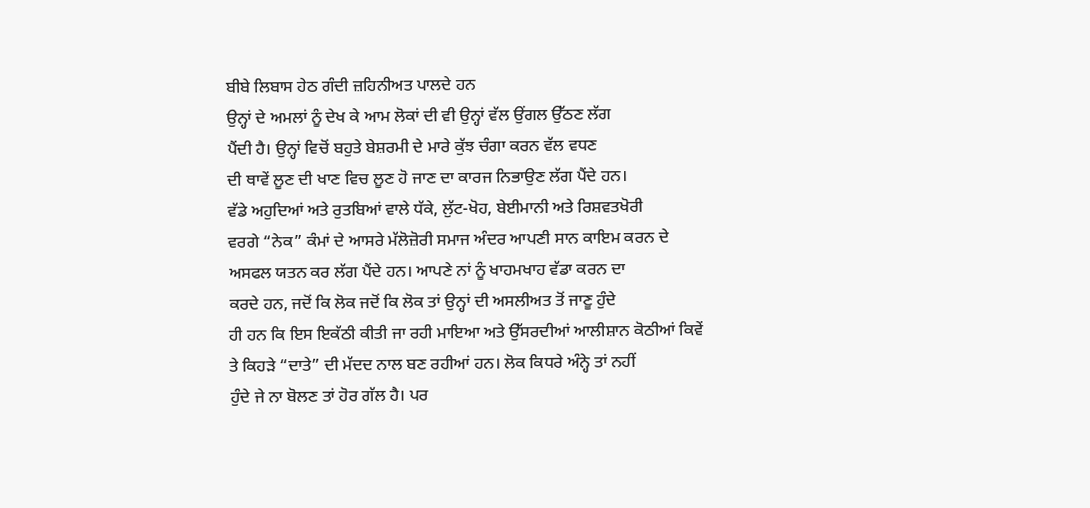ਬੀਬੇ ਲਿਬਾਸ ਹੇਠ ਗੰਦੀ ਜ਼ਹਿਨੀਅਤ ਪਾਲਦੇ ਹਨ
ਉਨ੍ਹਾਂ ਦੇ ਅਮਲਾਂ ਨੂੰ ਦੇਖ ਕੇ ਆਮ ਲੋਕਾਂ ਦੀ ਵੀ ਉਨ੍ਹਾਂ ਵੱਲ ਉਂਗਲ ਉੱਠਣ ਲੱਗ
ਪੈਂਦੀ ਹੈ। ਉਨ੍ਹਾਂ ਵਿਚੋਂ ਬਹੁਤੇ ਬੇਸ਼ਰਮੀ ਦੇ ਮਾਰੇ ਕੁੱਝ ਚੰਗਾ ਕਰਨ ਵੱਲ ਵਧਣ
ਦੀ ਥਾਵੇਂ ਲੂਣ ਦੀ ਖਾਣ ਵਿਚ ਲੂਣ ਹੋ ਜਾਣ ਦਾ ਕਾਰਜ ਨਿਭਾਉਣ ਲੱਗ ਪੈਂਦੇ ਹਨ।
ਵੱਡੇ ਅਹੁਦਿਆਂ ਅਤੇ ਰੁਤਬਿਆਂ ਵਾਲੇ ਧੱਕੇ, ਲੁੱਟ-ਖੋਹ, ਬੇਈਮਾਨੀ ਅਤੇ ਰਿਸ਼ਵਤਖੋਰੀ
ਵਰਗੇ “ਨੇਕ” ਕੰਮਾਂ ਦੇ ਆਸਰੇ ਮੱਲੋਜ਼ੋਰੀ ਸਮਾਜ ਅੰਦਰ ਆਪਣੀ ਸਾਨ ਕਾਇਮ ਕਰਨ ਦੇ
ਅਸਫਲ ਯਤਨ ਕਰ ਲੱਗ ਪੈਂਦੇ ਹਨ। ਆਪਣੇ ਨਾਂ ਨੂੰ ਖਾਹਮਖਾਹ ਵੱਡਾ ਕਰਨ ਦਾ
ਕਰਦੇ ਹਨ, ਜਦੋਂ ਕਿ ਲੋਕ ਜਦੋਂ ਕਿ ਲੋਕ ਤਾਂ ਉਨ੍ਹਾਂ ਦੀ ਅਸਲੀਅਤ ਤੋਂ ਜਾਣੂ ਹੁੰਦੇ
ਹੀ ਹਨ ਕਿ ਇਸ ਇਕੱਠੀ ਕੀਤੀ ਜਾ ਰਹੀ ਮਾਇਆ ਅਤੇ ਉੱਸਰਦੀਆਂ ਆਲੀਸ਼ਾਨ ਕੋਠੀਆਂ ਕਿਵੇਂ
ਤੇ ਕਿਹੜੇ “ਦਾਤੇ” ਦੀ ਮੱਦਦ ਨਾਲ ਬਣ ਰਹੀਆਂ ਹਨ। ਲੋਕ ਕਿਧਰੇ ਅੰਨ੍ਹੇ ਤਾਂ ਨਹੀਂ
ਹੁੰਦੇ ਜੇ ਨਾ ਬੋਲਣ ਤਾਂ ਹੋਰ ਗੱਲ ਹੈ। ਪਰ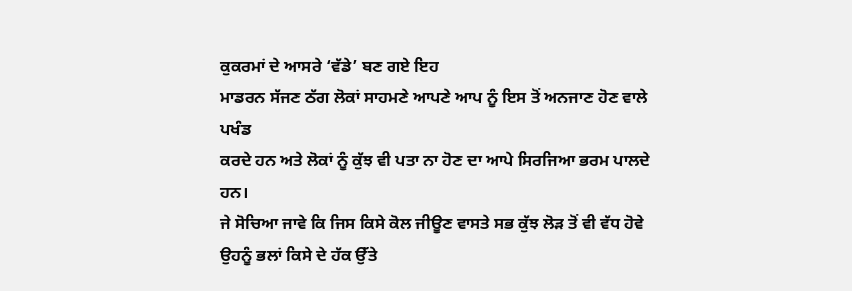ਕੁਕਰਮਾਂ ਦੇ ਆਸਰੇ ‘ਵੱਡੇ’ ਬਣ ਗਏ ਇਹ
ਮਾਡਰਨ ਸੱਜਣ ਠੱਗ ਲੋਕਾਂ ਸਾਹਮਣੇ ਆਪਣੇ ਆਪ ਨੂੰ ਇਸ ਤੋਂ ਅਨਜਾਣ ਹੋਣ ਵਾਲੇ ਪਖੰਡ
ਕਰਦੇ ਹਨ ਅਤੇ ਲੋਕਾਂ ਨੂੰ ਕੁੱਝ ਵੀ ਪਤਾ ਨਾ ਹੋਣ ਦਾ ਆਪੇ ਸਿਰਜਿਆ ਭਰਮ ਪਾਲਦੇ ਹਨ।
ਜੇ ਸੋਚਿਆ ਜਾਵੇ ਕਿ ਜਿਸ ਕਿਸੇ ਕੋਲ ਜੀਊਣ ਵਾਸਤੇ ਸਭ ਕੁੱਝ ਲੋੜ ਤੋਂ ਵੀ ਵੱਧ ਹੋਵੇ
ਉਹਨੂੰ ਭਲਾਂ ਕਿਸੇ ਦੇ ਹੱਕ ਉੱਤੇ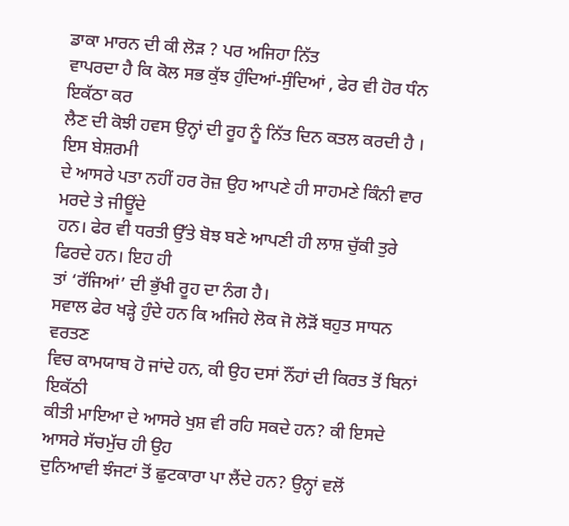ਡਾਕਾ ਮਾਰਨ ਦੀ ਕੀ ਲੋੜ ? ਪਰ ਅਜਿਹਾ ਨਿੱਤ
ਵਾਪਰਦਾ ਹੈ ਕਿ ਕੋਲ ਸਭ ਕੁੱਝ ਹੁੰਦਿਆਂ-ਸੁੰਦਿਆਂ , ਫੇਰ ਵੀ ਹੋਰ ਧੰਨ ਇਕੱਠਾ ਕਰ
ਲੈਣ ਦੀ ਕੋਝੀ ਹਵਸ ਉਨ੍ਹਾਂ ਦੀ ਰੂਹ ਨੂੰ ਨਿੱਤ ਦਿਨ ਕਤਲ ਕਰਦੀ ਹੈ । ਇਸ ਬੇਸ਼ਰਮੀ
ਦੇ ਆਸਰੇ ਪਤਾ ਨਹੀਂ ਹਰ ਰੋਜ਼ ਉਹ ਆਪਣੇ ਹੀ ਸਾਹਮਣੇ ਕਿੰਨੀ ਵਾਰ ਮਰਦੇ ਤੇ ਜੀਊਂਦੇ
ਹਨ। ਫੇਰ ਵੀ ਧਰਤੀ ਉੱਤੇ ਬੋਝ ਬਣੇ ਆਪਣੀ ਹੀ ਲਾਸ਼ ਚੁੱਕੀ ਤੁਰੇ ਫਿਰਦੇ ਹਨ। ਇਹ ਹੀ
ਤਾਂ ‘ਰੱਜਿਆਂ’ ਦੀ ਭੁੱਖੀ ਰੂਹ ਦਾ ਨੰਗ ਹੈ।
ਸਵਾਲ ਫੇਰ ਖੜ੍ਹੇ ਹੁੰਦੇ ਹਨ ਕਿ ਅਜਿਹੇ ਲੋਕ ਜੋ ਲੋੜੋਂ ਬਹੁਤ ਸਾਧਨ ਵਰਤਣ
ਵਿਚ ਕਾਮਯਾਬ ਹੋ ਜਾਂਦੇ ਹਨ, ਕੀ ਉਹ ਦਸਾਂ ਨੌਂਹਾਂ ਦੀ ਕਿਰਤ ਤੋਂ ਬਿਨਾਂ ਇਕੱਠੀ
ਕੀਤੀ ਮਾਇਆ ਦੇ ਆਸਰੇ ਖੁਸ਼ ਵੀ ਰਹਿ ਸਕਦੇ ਹਨ? ਕੀ ਇਸਦੇ ਆਸਰੇ ਸੱਚਮੁੱਚ ਹੀ ਉਹ
ਦੁਨਿਆਵੀ ਝੰਜਟਾਂ ਤੋਂ ਛੁਟਕਾਰਾ ਪਾ ਲੈਂਦੇ ਹਨ? ਉਨ੍ਹਾਂ ਵਲੋਂ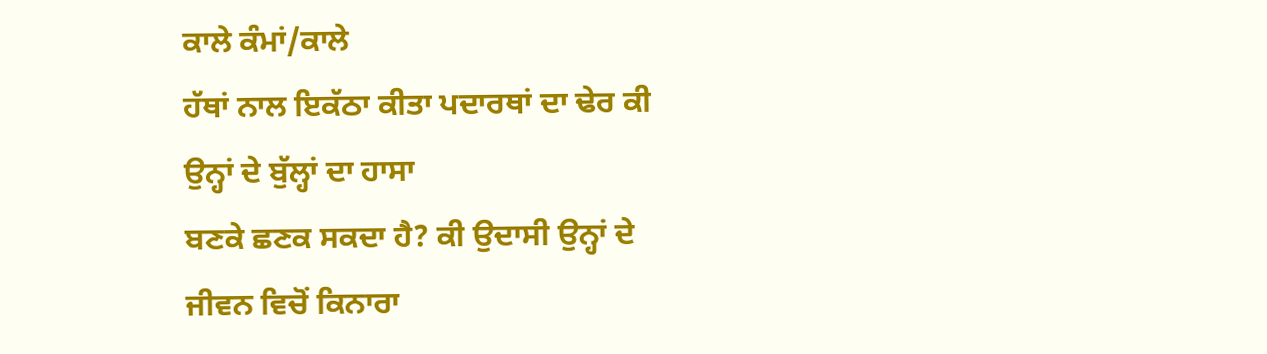ਕਾਲੇ ਕੰਮਾਂ/ਕਾਲੇ
ਹੱਥਾਂ ਨਾਲ ਇਕੱਠਾ ਕੀਤਾ ਪਦਾਰਥਾਂ ਦਾ ਢੇਰ ਕੀ ਉਨ੍ਹਾਂ ਦੇ ਬੁੱਲ੍ਹਾਂ ਦਾ ਹਾਸਾ
ਬਣਕੇ ਛਣਕ ਸਕਦਾ ਹੈ? ਕੀ ਉਦਾਸੀ ਉਨ੍ਹਾਂ ਦੇ ਜੀਵਨ ਵਿਚੋਂ ਕਿਨਾਰਾ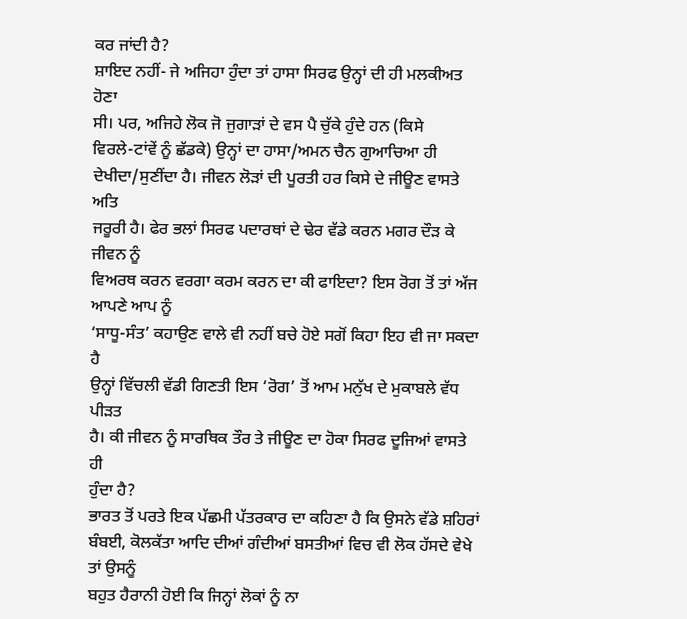ਕਰ ਜਾਂਦੀ ਹੈ?
ਸ਼ਾਇਦ ਨਹੀਂ- ਜੇ ਅਜਿਹਾ ਹੁੰਦਾ ਤਾਂ ਹਾਸਾ ਸਿਰਫ ਉਨ੍ਹਾਂ ਦੀ ਹੀ ਮਲਕੀਅਤ ਹੋਣਾ
ਸੀ। ਪਰ, ਅਜਿਹੇ ਲੋਕ ਜੋ ਜੁਗਾੜਾਂ ਦੇ ਵਸ ਪੈ ਚੁੱਕੇ ਹੁੰਦੇ ਹਨ (ਕਿਸੇ
ਵਿਰਲੇ-ਟਾਂਵੇਂ ਨੂੰ ਛੱਡਕੇ) ਉਨ੍ਹਾਂ ਦਾ ਹਾਸਾ/ਅਮਨ ਚੈਨ ਗੁਆਚਿਆ ਹੀ
ਦੇਖੀਦਾ/ਸੁਣੀਂਦਾ ਹੈ। ਜੀਵਨ ਲੋੜਾਂ ਦੀ ਪੂਰਤੀ ਹਰ ਕਿਸੇ ਦੇ ਜੀਊਣ ਵਾਸਤੇ ਅਤਿ
ਜਰੂਰੀ ਹੈ। ਫੇਰ ਭਲਾਂ ਸਿਰਫ ਪਦਾਰਥਾਂ ਦੇ ਢੇਰ ਵੱਡੇ ਕਰਨ ਮਗਰ ਦੌੜ ਕੇ ਜੀਵਨ ਨੂੰ
ਵਿਅਰਥ ਕਰਨ ਵਰਗਾ ਕਰਮ ਕਰਨ ਦਾ ਕੀ ਫਾਇਦਾ? ਇਸ ਰੋਗ ਤੋਂ ਤਾਂ ਅੱਜ ਆਪਣੇ ਆਪ ਨੂੰ
‘ਸਾਧੂ-ਸੰਤ’ ਕਹਾਉਣ ਵਾਲੇ ਵੀ ਨਹੀਂ ਬਚੇ ਹੋਏ ਸਗੋਂ ਕਿਹਾ ਇਹ ਵੀ ਜਾ ਸਕਦਾ ਹੈ
ਉਨ੍ਹਾਂ ਵਿੱਚਲੀ ਵੱਡੀ ਗਿਣਤੀ ਇਸ ‘ਰੋਗ’ ਤੋਂ ਆਮ ਮਨੁੱਖ ਦੇ ਮੁਕਾਬਲੇ ਵੱਧ ਪੀੜਤ
ਹੈ। ਕੀ ਜੀਵਨ ਨੂੰ ਸਾਰਥਿਕ ਤੌਰ ਤੇ ਜੀਊਣ ਦਾ ਹੋਕਾ ਸਿਰਫ ਦੂਜਿਆਂ ਵਾਸਤੇ ਹੀ
ਹੁੰਦਾ ਹੈ?
ਭਾਰਤ ਤੋਂ ਪਰਤੇ ਇਕ ਪੱਛਮੀ ਪੱਤਰਕਾਰ ਦਾ ਕਹਿਣਾ ਹੈ ਕਿ ਉਸਨੇ ਵੱਡੇ ਸ਼ਹਿਰਾਂ
ਬੰਬਈ, ਕੋਲਕੱਤਾ ਆਦਿ ਦੀਆਂ ਗੰਦੀਆਂ ਬਸਤੀਆਂ ਵਿਚ ਵੀ ਲੋਕ ਹੱਸਦੇ ਵੇਖੇ ਤਾਂ ਉਸਨੂੰ
ਬਹੁਤ ਹੈਰਾਨੀ ਹੋਈ ਕਿ ਜਿਨ੍ਹਾਂ ਲੋਕਾਂ ਨੂੰ ਨਾ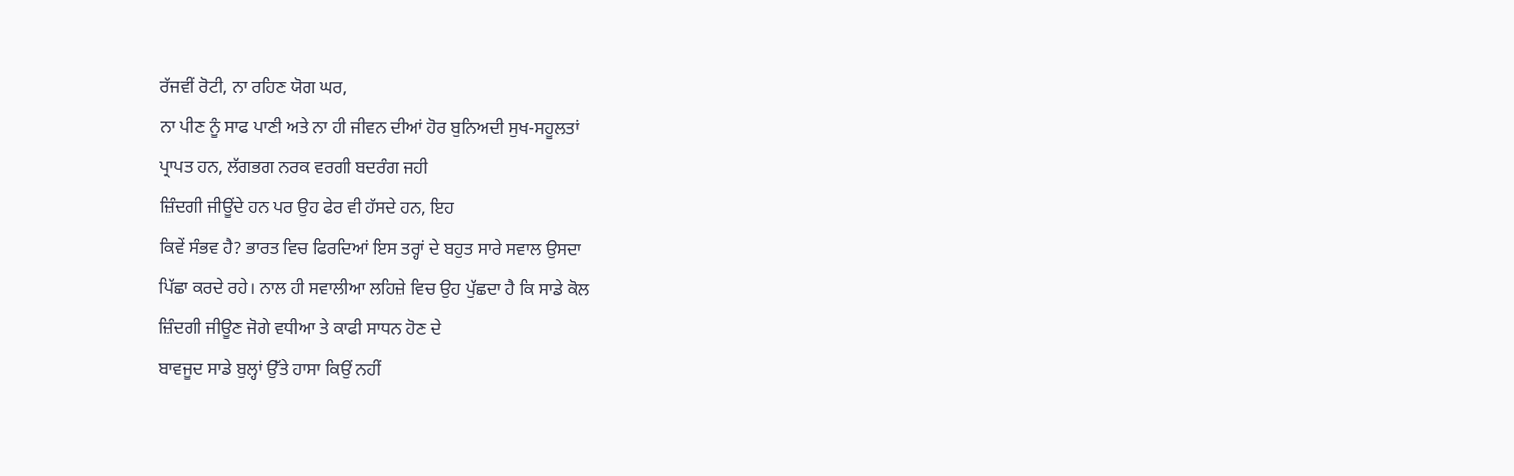ਰੱਜਵੀਂ ਰੋਟੀ, ਨਾ ਰਹਿਣ ਯੋਗ ਘਰ,
ਨਾ ਪੀਣ ਨੂੰ ਸਾਫ ਪਾਣੀ ਅਤੇ ਨਾ ਹੀ ਜੀਵਨ ਦੀਆਂ ਹੋਰ ਬੁਨਿਅਦੀ ਸੁਖ-ਸਹੂਲਤਾਂ
ਪ੍ਰਾਪਤ ਹਨ, ਲੱਗਭਗ ਨਰਕ ਵਰਗੀ ਬਦਰੰਗ ਜਹੀ
ਜ਼ਿੰਦਗੀ ਜੀਊਂਦੇ ਹਨ ਪਰ ਉਹ ਫੇਰ ਵੀ ਹੱਸਦੇ ਹਨ, ਇਹ
ਕਿਵੇਂ ਸੰਭਵ ਹੈ? ਭਾਰਤ ਵਿਚ ਫਿਰਦਿਆਂ ਇਸ ਤਰ੍ਹਾਂ ਦੇ ਬਹੁਤ ਸਾਰੇ ਸਵਾਲ ਉਸਦਾ
ਪਿੱਛਾ ਕਰਦੇ ਰਹੇ। ਨਾਲ ਹੀ ਸਵਾਲੀਆ ਲਹਿਜ਼ੇ ਵਿਚ ਉਹ ਪੁੱਛਦਾ ਹੈ ਕਿ ਸਾਡੇ ਕੋਲ
ਜ਼ਿੰਦਗੀ ਜੀਊਣ ਜੋਗੇ ਵਧੀਆ ਤੇ ਕਾਫੀ ਸਾਧਨ ਹੋਣ ਦੇ
ਬਾਵਜੂਦ ਸਾਡੇ ਬੁਲ੍ਹਾਂ ਉੱਤੇ ਹਾਸਾ ਕਿਉਂ ਨਹੀਂ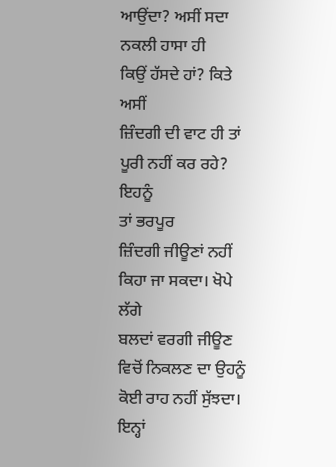ਆਉਂਦਾ? ਅਸੀਂ ਸਦਾ ਨਕਲੀ ਹਾਸਾ ਹੀ
ਕਿਉਂ ਹੱਸਦੇ ਹਾਂ? ਕਿਤੇ ਅਸੀਂ
ਜ਼ਿੰਦਗੀ ਦੀ ਵਾਟ ਹੀ ਤਾਂ ਪੂਰੀ ਨਹੀਂ ਕਰ ਰਹੇ? ਇਹਨੂੰ
ਤਾਂ ਭਰਪੂਰ
ਜ਼ਿੰਦਗੀ ਜੀਊਣਾਂ ਨਹੀਂ ਕਿਹਾ ਜਾ ਸਕਦਾ। ਖੋਪੇ ਲੱਗੇ
ਬਲਦਾਂ ਵਰਗੀ ਜੀਊਣ ਵਿਚੋਂ ਨਿਕਲਣ ਦਾ ਉਹਨੂੰ ਕੋਈ ਰਾਹ ਨਹੀਂ ਸੁੱਝਦਾ।
ਇਨ੍ਹਾਂ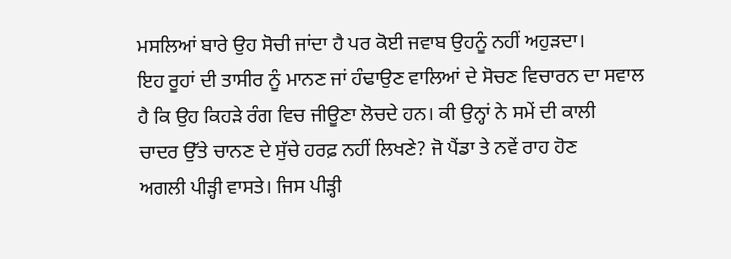ਮਸਲਿਆਂ ਬਾਰੇ ਉਹ ਸੋਚੀ ਜਾਂਦਾ ਹੈ ਪਰ ਕੋਈ ਜਵਾਬ ਉਹਨੂੰ ਨਹੀਂ ਅਹੁੜਦਾ।
ਇਹ ਰੂਹਾਂ ਦੀ ਤਾਸੀਰ ਨੂੰ ਮਾਨਣ ਜਾਂ ਹੰਢਾਉਣ ਵਾਲਿਆਂ ਦੇ ਸੋਚਣ ਵਿਚਾਰਨ ਦਾ ਸਵਾਲ
ਹੈ ਕਿ ਉਹ ਕਿਹੜੇ ਰੰਗ ਵਿਚ ਜੀਊਣਾ ਲੋਚਦੇ ਹਨ। ਕੀ ਉਨ੍ਹਾਂ ਨੇ ਸਮੇਂ ਦੀ ਕਾਲੀ
ਚਾਦਰ ਉੱਤੇ ਚਾਨਣ ਦੇ ਸੁੱਚੇ ਹਰਫ਼ ਨਹੀਂ ਲਿਖਣੇ? ਜੋ ਪੈਂਡਾ ਤੇ ਨਵੇਂ ਰਾਹ ਹੋਣ
ਅਗਲੀ ਪੀੜ੍ਹੀ ਵਾਸਤੇ। ਜਿਸ ਪੀੜ੍ਹੀ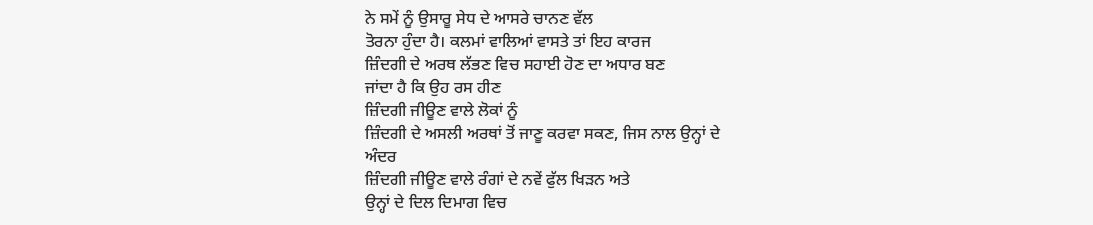ਨੇ ਸਮੇਂ ਨੂੰ ਉਸਾਰੂ ਸੇਧ ਦੇ ਆਸਰੇ ਚਾਨਣ ਵੱਲ
ਤੋਰਨਾ ਹੁੰਦਾ ਹੈ। ਕਲਮਾਂ ਵਾਲਿਆਂ ਵਾਸਤੇ ਤਾਂ ਇਹ ਕਾਰਜ
ਜ਼ਿੰਦਗੀ ਦੇ ਅਰਥ ਲੱਭਣ ਵਿਚ ਸਹਾਈ ਹੋਣ ਦਾ ਅਧਾਰ ਬਣ
ਜਾਂਦਾ ਹੈ ਕਿ ਉਹ ਰਸ ਹੀਣ
ਜ਼ਿੰਦਗੀ ਜੀਊਣ ਵਾਲੇ ਲੋਕਾਂ ਨੂੰ
ਜ਼ਿੰਦਗੀ ਦੇ ਅਸਲੀ ਅਰਥਾਂ ਤੋਂ ਜਾਣੂ ਕਰਵਾ ਸਕਣ, ਜਿਸ ਨਾਲ ਉਨ੍ਹਾਂ ਦੇ
ਅੰਦਰ
ਜ਼ਿੰਦਗੀ ਜੀਊਣ ਵਾਲੇ ਰੰਗਾਂ ਦੇ ਨਵੇਂ ਫੁੱਲ ਖਿੜਨ ਅਤੇ
ਉਨ੍ਹਾਂ ਦੇ ਦਿਲ ਦਿਮਾਗ ਵਿਚ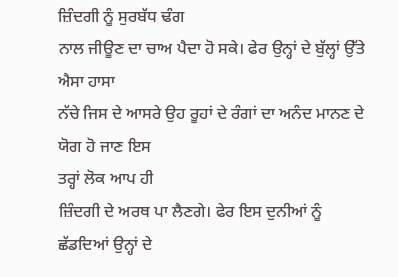ਜ਼ਿੰਦਗੀ ਨੂੰ ਸੁਰਬੱਧ ਢੰਗ
ਨਾਲ ਜੀਊਣ ਦਾ ਚਾਅ ਪੈਦਾ ਹੋ ਸਕੇ। ਫੇਰ ਉਨ੍ਹਾਂ ਦੇ ਬੁੱਲ੍ਹਾਂ ਉੱਤੇ ਐਸਾ ਹਾਸਾ
ਨੱਚੇ ਜਿਸ ਦੇ ਆਸਰੇ ਉਹ ਰੂਹਾਂ ਦੇ ਰੰਗਾਂ ਦਾ ਅਨੰਦ ਮਾਨਣ ਦੇ ਯੋਗ ਹੋ ਜਾਣ ਇਸ
ਤਰ੍ਹਾਂ ਲੋਕ ਆਪ ਹੀ
ਜ਼ਿੰਦਗੀ ਦੇ ਅਰਥ ਪਾ ਲੈਣਗੇ। ਫੇਰ ਇਸ ਦੁਨੀਆਂ ਨੂੰ
ਛੱਡਦਿਆਂ ਉਨ੍ਹਾਂ ਦੇ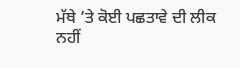ਮੱਥੇ ’ਤੇ ਕੋਈ ਪਛਤਾਵੇ ਦੀ ਲੀਕ ਨਹੀਂ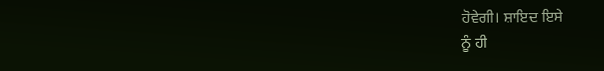ਹੋਵੇਗੀ। ਸ਼ਾਇਦ ਇਸੇ
ਨੂੰ ਹੀ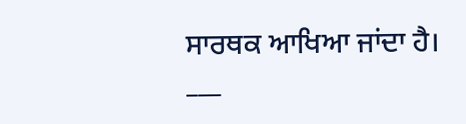ਸਾਰਥਕ ਆਖਿਆ ਜਾਂਦਾ ਹੈ।
___